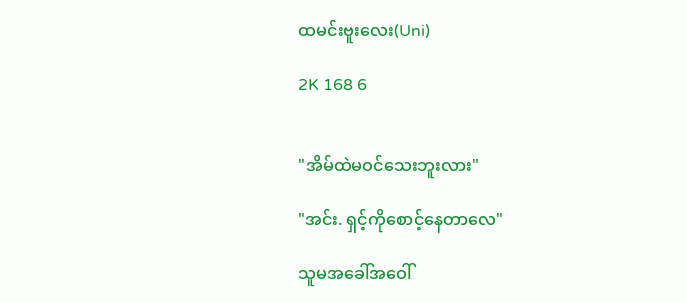ထမင်းဗူးလေး(Uni)

2K 168 6


"အိမ်ထဲမဝင်သေးဘူးလား"

"အင်း. ရှင့်ကိုစောင့်နေတာလေ"

သူမအခေါ်အဝေါ်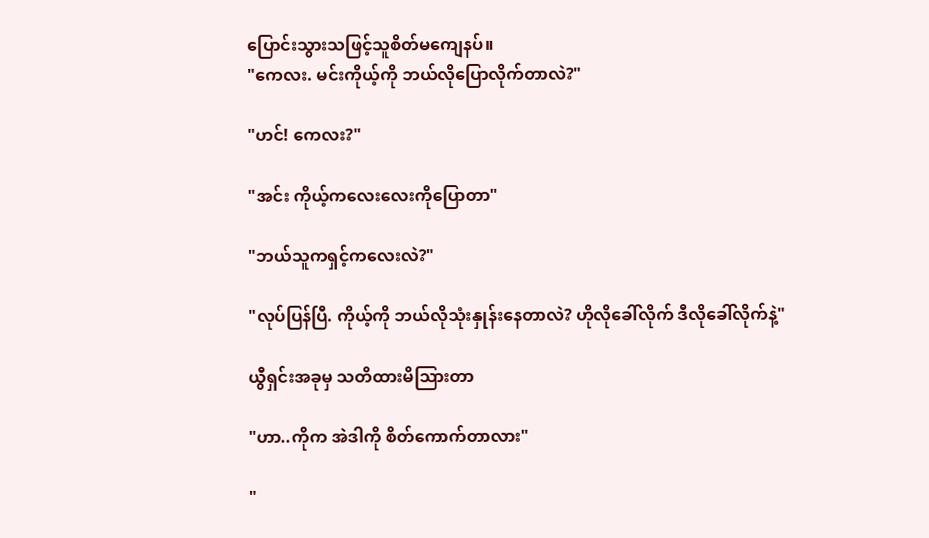ပြောင်းသွားသဖြင့်သူစိတ်မကျေနပ်။
"ကေလး. မင်းကိုယ့်ကို ဘယ်လိုပြောလိုက်တာလဲ?"

"ဟင်! ကေလး?"

"အင်း ကိုယ့်ကလေးလေးကိုပြောတာ"

"ဘယ်သူကရှင့်ကလေးလဲ?"

"လုပ်ပြန်ပြီ. ကိုယ့်ကို ဘယ်လိုသုံးနှုန်းနေတာလဲ? ဟိုလိုခေါ်လိုက် ဒီလိုခေါ်လိုက်နဲ့"

ယွီရှင်းအခုမှ သတိထားမိသြားတာ

"ဟာ..ကိုက အဲဒါကို စိတ်ကောက်တာလား"

"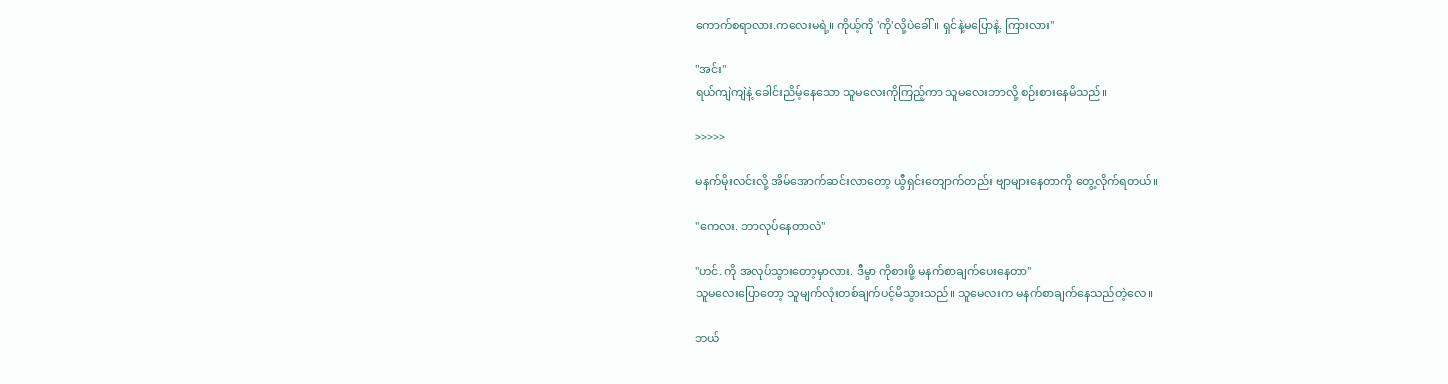ကောက်စရာလား.ကလေးမရဲ့။ ကိုယ့်ကို 'ကို'လို့ပဲခေါ်။ ရှင်နဲ့မပြောနဲ့. ကြားလား"

"အင်း"
ရယ်ကျဲကျဲနဲ့ ခေါင်းညိမ့်နေသော သူမလေးကိုကြည့်ကာ သူမလေးဘာလို့ စဉ်းစားနေမိသည်။

>>>>>

မနက်မိုးလင်းလို့ အိမ်အောက်ဆင်းလာတော့ ယွီရှင်းတျောက်တည်း ဗျာများနေတာကို တွေ့လိုက်ရတယ်။

"ကေလး. ဘာလုပ်နေတာလဲ"

"ဟင်. ကို အလုပ်သွားတော့မှာလား. ဒီမွာ ကိုစားဖို့ မနက်စာချက်ပေးနေတာ"
သူမလေးပြောတော့ သူမျက်လုံးတစ်ချက်ပင့်မိသွားသည်။ သူမေလးက မနက်စာချက်နေသည်တဲ့လေ။

ဘယ်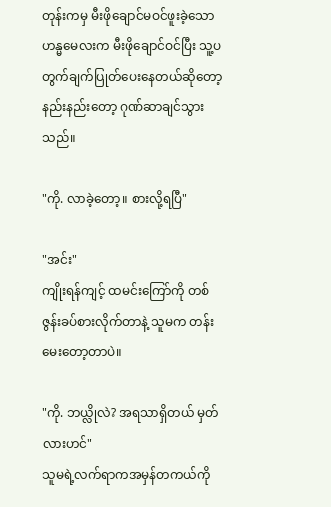တုန်းကမှ မီးဖိုချောင်မဝင်ဖူးခဲ့သော ဟန္မမေလးက မီးဖိုချောင်ဝင်ပြီး သူ့ပတွက်ချက်ပြုတ်ပေးနေတယ်ဆိုတော့ နည်းနည်းတော့ ဂုဏ်ဆာချင်သွားသည်။

"ကို. လာခဲ့တော့။ စားလို့ရပြီ"

"အင်း"
ကျိုးရန်ကျင့် ထမင်းကြော်ကို တစ်ဇွန်းခပ်စားလိုက်တာနဲ့ သူမက တန်းမေးတော့တာပဲ။

"ကို. ဘယ္လိုလဲ? အရသာရှိတယ် မှတ်လားဟင်"
သူမရဲ့လက်ရာကအမှန်တကယ်ကို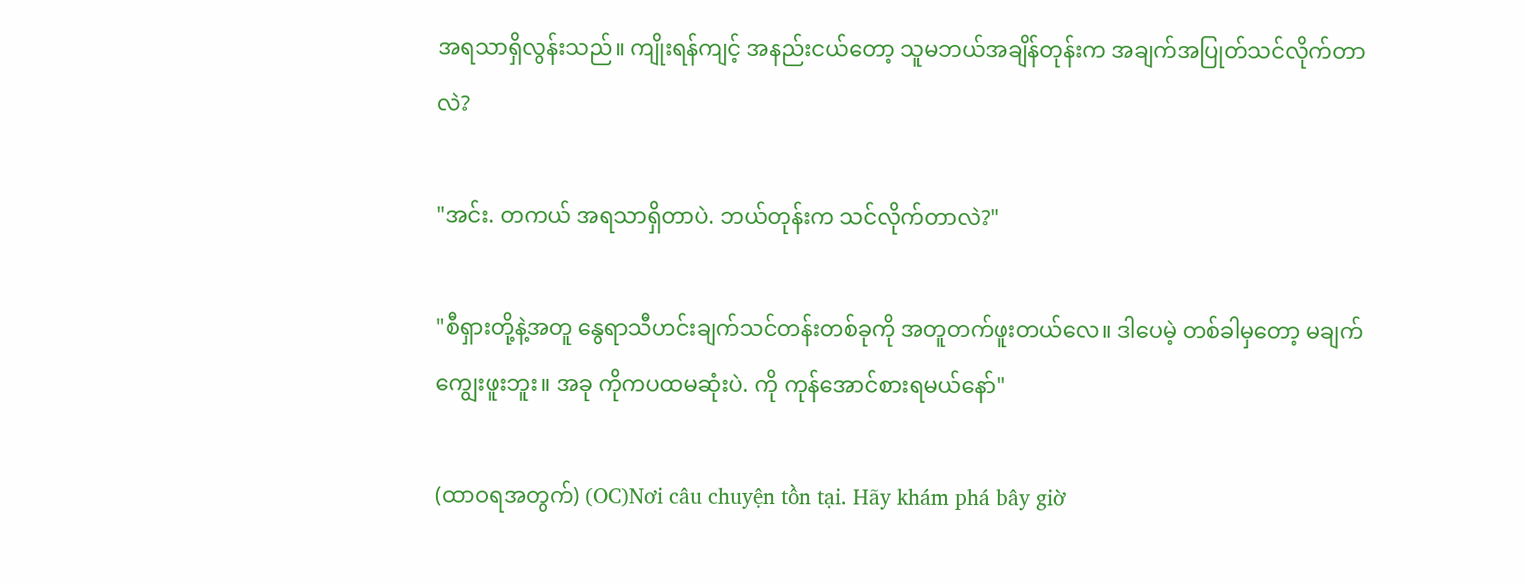အရသာရှိလွန်းသည်။ ကျိုးရန်ကျင့် အနည်းငယ်တော့ သူမဘယ်အချိန်တုန်းက အချက်အပြုတ်သင်လိုက်တာလဲ?

"အင်း. တကယ် အရသာရှိတာပဲ. ဘယ်တုန်းက သင်လိုက်တာလဲ?"

"စီရှားတို့နဲ့အတူ နွေရာသီဟင်းချက်သင်တန်းတစ်ခုကို အတူတက်ဖူးတယ်လေ။ ဒါပေမဲ့ တစ်ခါမှတော့ မချက်ကျွေးဖူးဘူး။ အခု ကိုကပထမဆုံးပဲ. ကို ကုန်အောင်စားရမယ်နော်"

(ထာဝရအတွက်) (OC)Nơi câu chuyện tồn tại. Hãy khám phá bây giờ